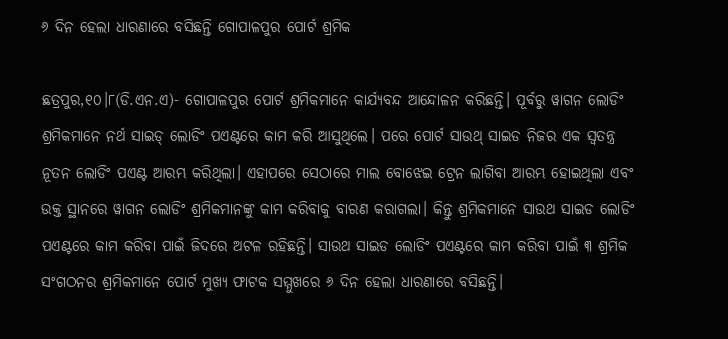୬ ଦିନ ହେଲା ଧାରଣାରେ ବସିଛନ୍ତି ଗୋପାଳପୁର ପୋର୍ଟ ଶ୍ରମିକ

ଛତ୍ରପୁର,୧୦।୮(ଡି.ଏନ.ଏ)- ଗୋପାଳପୁର ପୋର୍ଟ ଶ୍ରମିକମାନେ କାର୍ଯ୍ୟବନ୍ଦ ଆନ୍ଦୋଳନ କରିଛନ୍ତି। ପୂର୍ବରୁ ୱାଗନ ଲୋଡିଂ ଶ୍ରମିକମାନେ ନର୍ଥ ସାଇଡ୍‌ ଲୋଡିଂ ପଏଣ୍ଟରେ କାମ କରି ଆସୁଥିଲେ। ପରେ ପୋର୍ଟ ସାଉଥ୍‌ ସାଇଡ ନିଜର ଏକ ସ୍ବତନ୍ତ୍ର ନୂତନ ଲୋଡିଂ ପଏଣ୍ଟ ଆରମ୍ଭ କରିଥିଲା। ଏହାପରେ ସେଠାରେ ମାଲ ବୋଝେଇ ଟ୍ରେନ ଲାଗିବା ଆରମ୍ଭ ହୋଇଥିଲା ଏବଂ ଉକ୍ତ ସ୍ଥାନରେ ୱାଗନ ଲୋଡିଂ ଶ୍ରମିକମାନଙ୍କୁ କାମ କରିବାକୁ ବାରଣ କରାଗଲା। କିନ୍ତୁ ଶ୍ରମିକମାନେ ସାଉଥ ସାଇଡ ଲୋଡିଂ ପଏଣ୍ଟରେ କାମ କରିବା ପାଇଁ ଜିଦରେ ଅଟଳ ରହିଛନ୍ତି। ସାଉଥ ସାଇଡ ଲୋଡିଂ ପଏଣ୍ଟରେ କାମ କରିବା ପାଇଁ ୩ ଶ୍ରମିକ ସଂଗଠନର ଶ୍ରମିକମାନେ ପୋର୍ଟ ମୁଖ୍ୟ ଫାଟକ ସମ୍ମୁଖରେ ୬ ଦିନ ହେଲା ଧାରଣାରେ ବସିଛନ୍ତି।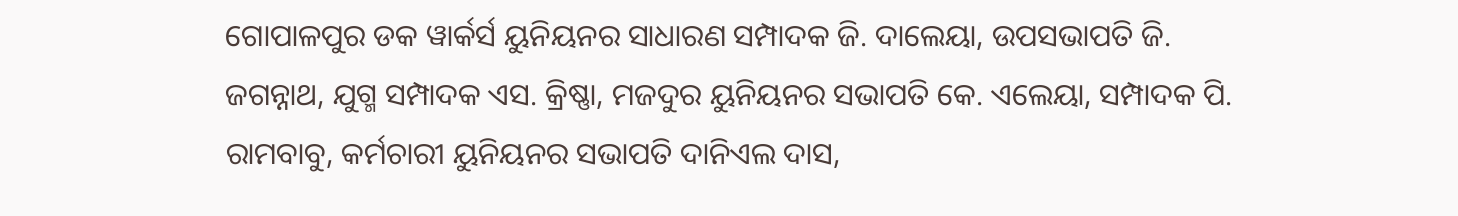ଗୋପାଳପୁର ଡକ ୱାର୍କର୍ସ ୟୁନିୟନର ସାଧାରଣ ସମ୍ପାଦକ ଜି. ଦାଲେୟା, ଉପସଭାପତି ଜି. ଜଗନ୍ନାଥ, ଯୁଗ୍ମ ସମ୍ପାଦକ ଏସ. କ୍ରିଷ୍ଣା, ମଜଦୁର ୟୁନିୟନର ସଭାପତି କେ. ଏଲେୟା, ସମ୍ପାଦକ ପି. ରାମବାବୁ, କର୍ମଚାରୀ ୟୁନିୟନର ସଭାପତି ଦାନିଏଲ ଦାସ,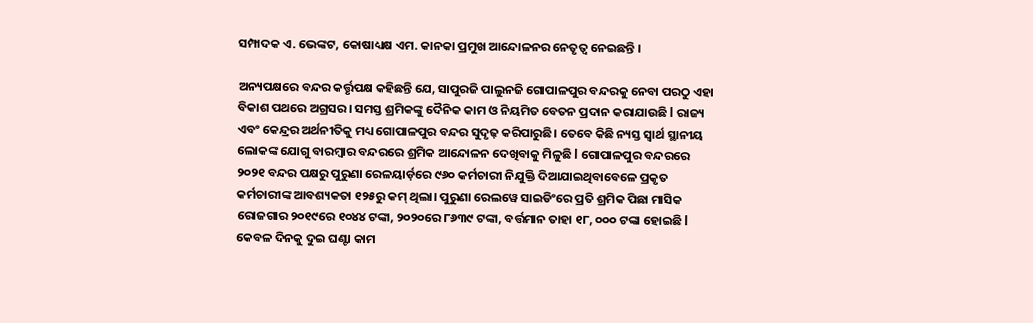ସମ୍ପାଦକ ଏ. ଭେଙ୍କଟ, କୋଷାଧ୍ୟକ୍ଷ ଏମ. କାନକା ପ୍ରମୁଖ ଆନ୍ଦୋଳନର ନେତୃତ୍ୱ ନେଇଛନ୍ତି ।

ଅନ୍ୟପକ୍ଷରେ ବନ୍ଦର କର୍ତ୍ତୃପକ୍ଷ କହିଛନ୍ତି ଯେ, ସାପୁରଜି ପାଲୁନଜି ଗୋପାଳପୁର ବନ୍ଦରକୁ ନେବା ପରଠୁ ଏହା ବିକାଶ ପଥରେ ଅଗ୍ରସର। ସମସ୍ତ ଶ୍ରମିକଙ୍କୁ ଦୈନିକ କାମ ଓ ନିୟମିତ ବେତନ ପ୍ରଦାନ କରାଯାଉଛି l ରାଜ୍ୟ ଏବଂ କେନ୍ଦ୍ରର ଅର୍ଥନୀତିକୁ ମଧ୍ୟ ଗୋପାଳପୁର ବନ୍ଦର ସୁଦୃଢ଼ କରିପାରୁଛି। ତେବେ କିଛି ନ୍ୟସ୍ତ ସ୍ବାର୍ଥ ସ୍ଥାନୀୟ ଲୋକଙ୍କ ଯୋଗୁ ବାରମ୍ବାର ବନ୍ଦରରେ ଶ୍ରମିକ ଆନ୍ଦୋଳନ ଦେଖିବାକୁ ମିଳୁଛି l ଗୋପାଳପୁର ବନ୍ଦରରେ ୨୦୨୧ ବନ୍ଦର ପକ୍ଷରୁ ପୁରୁଣା ରେଳୟାର୍ଡ଼ରେ ୯୬୦ କର୍ମଚାରୀ ନିଯୁକ୍ତି ଦିଆଯାଇଥିବାବେଳେ ପ୍ରକୃତ କର୍ମଚାରୀଙ୍କ ଆବଶ୍ୟକତା ୧୨୫ରୁ କମ୍‌ ଥିଲା। ପୁରୁଣା ରେଲୱେ ସାଇଡିଂରେ ପ୍ରତି ଶ୍ରମିକ ପିଛା ମାସିକ ରୋଜଗାର ୨୦୧୯ରେ ୧୦୪୪ ଟଙ୍କା, ୨୦୨୦ରେ ୮୬୩୯ ଟଙ୍କା, ବର୍ତ୍ତମାନ ତାହା ୧୮, ୦୦୦ ଟଙ୍କା ହୋଇଛି l କେବଳ ଦିନକୁ ଦୁଇ ଘଣ୍ଟା କାମ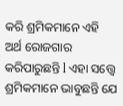କରି ଶ୍ରମିକମାନେ ଏହି ଅର୍ଥ ରୋଜଗାର କରିପାରୁଛନ୍ତି l ଏହା ସତ୍ତ୍ୱେ ଶ୍ରମିକମାନେ ଭାବୁଛନ୍ତି ଯେ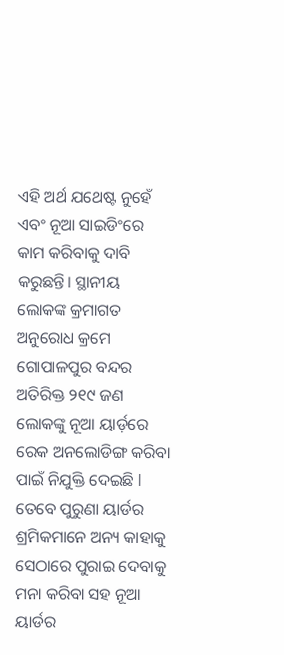ଏହି ଅର୍ଥ ଯଥେଷ୍ଟ ନୁହେଁ ଏବଂ ନୂଆ ସାଇଡିଂରେ କାମ କରିବାକୁ ଦାବି କରୁଛନ୍ତି। ସ୍ଥାନୀୟ ଲୋକଙ୍କ କ୍ରମାଗତ ଅନୁରୋଧ କ୍ରମେ ଗୋପାଳପୁର ବନ୍ଦର ଅତିରିକ୍ତ ୨୧୯ ଜଣ ଲୋକଙ୍କୁ ନୂଆ ୟାର୍ଡ଼ରେ ରେକ ଅନଲୋଡିଙ୍ଗ କରିବା ପାଇଁ ନିଯୁକ୍ତି ଦେଇଛି l ତେବେ ପୁରୁଣା ୟାର୍ଡର ଶ୍ରମିକମାନେ ଅନ୍ୟ କାହାକୁ ସେଠାରେ ପୁରାଇ ଦେବାକୁ ମନା କରିବା ସହ ନୂଆ ୟାର୍ଡର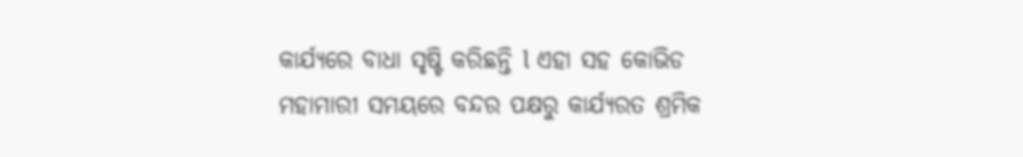କାର୍ଯ୍ୟରେ ବାଧା ସୃଷ୍ଟି କରିଛନ୍ତି l ଏହା ସହ କୋଭିଡ ମହାମାରୀ ସମୟରେ ବନ୍ଦର ପକ୍ଷରୁ କାର୍ଯ୍ୟରତ ଶ୍ରମିକ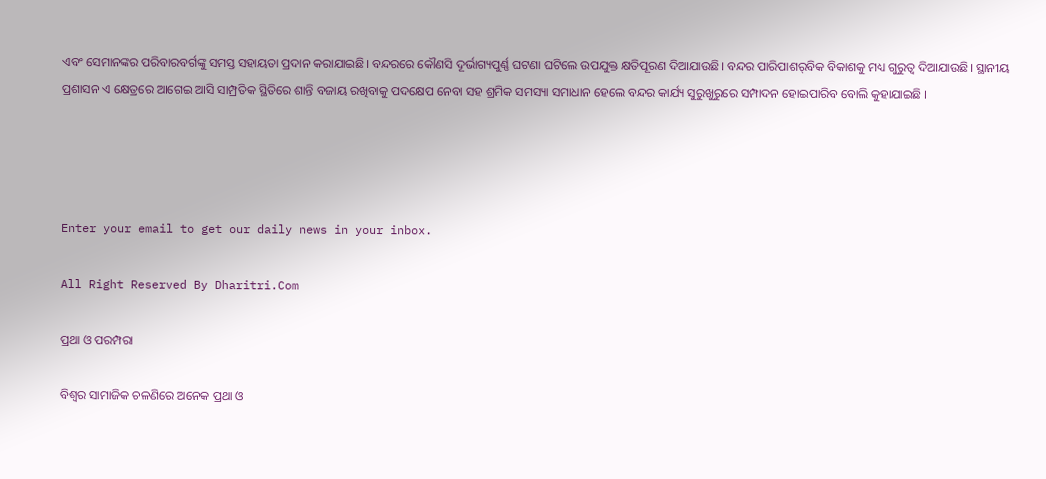ଏବଂ ସେମାନଙ୍କର ପରିବାରବର୍ଗଙ୍କୁ ସମସ୍ତ ସହାୟତା ପ୍ରଦାନ କରାଯାଇଛି। ବନ୍ଦରରେ କୌଣସି ଦୂର୍ଭାଗ୍ୟପୁର୍ଣ୍ଣ ଘଟଣା ଘଟିଲେ ଉପଯୁକ୍ତ କ୍ଷତିପୂରଣ ଦିଆଯାଉଛି। ବନ୍ଦର ପାରିପାଶର୍‌ବିକ ବିକାଶକୁ ମଧ୍ୟ ଗୁରୁତ୍ୱ ଦିଆଯାଉଛି। ସ୍ଥାନୀୟ ପ୍ରଶାସନ ଏ କ୍ଷେତ୍ରରେ ଆଗେଇ ଆସି ସାମ୍ପ୍ରତିକ ସ୍ଥିତିରେ ଶାନ୍ତି ବଜାୟ ରଖିବାକୁ ପଦକ୍ଷେପ ନେବା ସହ ଶ୍ରମିକ ସମସ୍ୟା ସମାଧାନ ହେଲେ ବନ୍ଦର କାର୍ଯ୍ୟ ସୁରୁଖୁରୁରେ ସମ୍ପାଦନ ହୋଇପାରିବ ବୋଲି କୁହାଯାଇଛି ।




Enter your email to get our daily news in your inbox.

All Right Reserved By Dharitri.Com

ପ୍ରଥା ଓ ପରମ୍ପରା

ବିଶ୍ୱର ସାମାଜିକ ଚଳଣିରେ ଅନେକ ପ୍ରଥା ଓ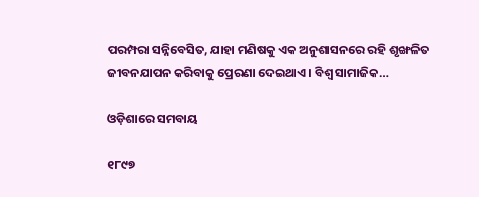ପରମ୍ପରା ସନ୍ନିବେସିତ, ଯାହା ମଣିଷକୁ ଏକ ଅନୁଶାସନରେ ରହି ଶୃଙ୍ଖଳିତ ଜୀବନଯାପନ କରିବାକୁ ପ୍ରେରଣା ଦେଇଥାଏ। ବିଶ୍ୱ ସାମାଜିକ…

ଓଡ଼ିଶାରେ ସମବାୟ

୧୮୯୭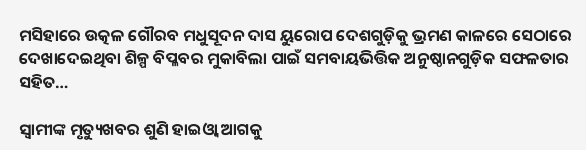ମସିହାରେ ଉତ୍କଳ ଗୌରବ ମଧୁସୂଦନ ଦାସ ୟୁରୋପ ଦେଶଗୁଡ଼ିକୁ ଭ୍ରମଣ କାଳରେ ସେଠାରେ ଦେଖାଦେଇଥିବା ଶିଳ୍ପ ବିପ୍ଳବର ମୁକାବିଲା ପାଇଁ ସମବାୟଭିତ୍ତିକ ଅନୁଷ୍ଠାନଗୁଡ଼ିକ ସଫଳତାର ସହିତ…

ସ୍ବାମୀଙ୍କ ମୃତ୍ୟୁଖବର ଶୁଣି ହାଇଓ୍ବା ଆଗକୁ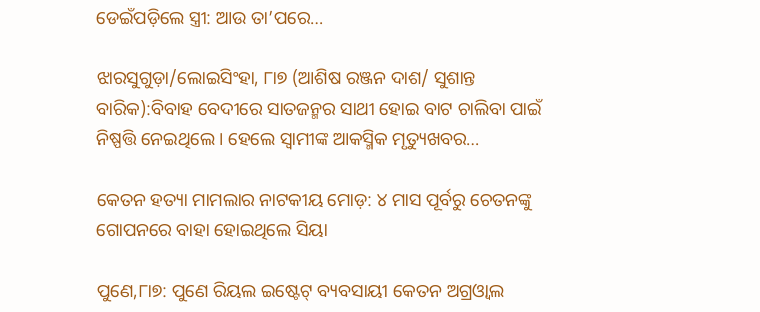ଡେଇଁପଡ଼ିଲେ ସ୍ତ୍ରୀ: ଆଉ ତା’ପରେ…

ଝାରସୁଗୁଡ଼ା/ଲୋଇସିଂହା, ୮ା୭ (ଆଶିଷ ରଞ୍ଜନ ଦାଶ/ ସୁଶାନ୍ତ ବାରିକ):ବିବାହ ବେଦୀରେ ସାତଜନ୍ମର ସାଥୀ ହୋଇ ବାଟ ଚାଲିବା ପାଇଁ ନିଷ୍ପତ୍ତି ନେଇଥିଲେ। ହେଲେ ସ୍ବାମୀଙ୍କ ଆକସ୍ମିକ ମୃତ୍ୟୁଖବର…

କେତନ ହତ୍ୟା ମାମଲାର ନାଟକୀୟ ମୋଡ଼: ୪ ମାସ ପୂର୍ବରୁ ଚେତନଙ୍କୁ ଗୋପନରେ ବାହା ହୋଇଥିଲେ ସିୟା

ପୁଣେ,୮ା୭: ପୁଣେ ରିୟଲ ଇଷ୍ଟେଟ୍‌ ବ୍ୟବସାୟୀ କେତନ ଅଗ୍ରଓ୍ବାଲ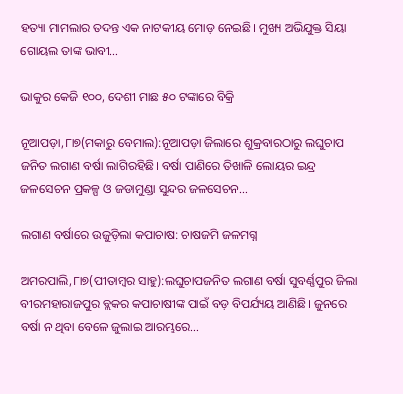ହତ୍ୟା ମାମଲାର ତଦନ୍ତ ଏକ ନାଟକୀୟ ମୋଡ଼ ନେଇଛି। ମୁଖ୍ୟ ଅଭିଯୁକ୍ତ ସିୟା ଗୋୟଲ ତାଙ୍କ ଭାବୀ…

ଭାକୁର କେଜି ୧୦୦, ଦେଶୀ ମାଛ ୫୦ ଟଙ୍କାରେ ବିକ୍ରି

ନୂଆପଡ଼ା,୮ା୭(ମକାରୁ ବେମାଲ):ନୂଆପଡ଼ା ଜିଲାରେ ଶୁକ୍ରବାରଠାରୁ ଲଘୁଚାପ ଜନିତ ଲଗାଣ ବର୍ଷା ଲାଗିରହିଛି। ବର୍ଷା ପାଣିରେ ତିଖାଳି ଲୋୟର ଇନ୍ଦ୍ର ଜଳସେଚନ ପ୍ରକଳ୍ପ ଓ ଜଡାମୁଣ୍ଡା ସୁନ୍ଦର ଜଳସେଚନ…

ଲଗାଣ ବର୍ଷାରେ ଉଜୁଡ଼ିଲା କପାଚାଷ: ଚାଷଜମି ଜଳମଗ୍ନ

ଅମରପାଲି,୮ା୭(ପୀତାମ୍ବର ସାହୁ):ଲଘୁଚାପଜନିତ ଲଗାଣ ବର୍ଷା ସୁବର୍ଣ୍ଣପୁର ଜିଲା ବୀରମହାରାଜପୁର ବ୍ଲକର କପାଚାଷୀଙ୍କ ପାଇଁ ବଡ଼ ବିପର୍ଯ୍ୟୟ ଆଣିଛି। ଜୁନରେ ବର୍ଷା ନ ଥିବା ବେଳେ ଜୁଲାଇ ଆରମ୍ଭରେ…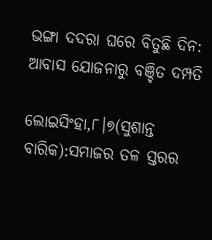ଭଙ୍ଗା ଦଦରା ଘରେ ବିତୁଛି ଦିନ: ଆବାସ ଯୋଜନାରୁ ବଞ୍ଚିତ ଦମ୍ପତି

ଲୋଇସିଂହା,୮।୭(ସୁଶାନ୍ତ ବାରିକ):ସମାଜର ତଳ ସ୍ତରର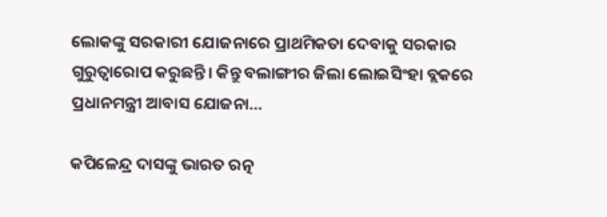ଲୋକଙ୍କୁ ସରକାରୀ ଯୋଜନାରେ ପ୍ରାଥମିକତା ଦେବାକୁ ସରକାର ଗୁରୁତ୍ୱାରୋପ କରୁଛନ୍ତି। କିନ୍ତୁ ବଲାଙ୍ଗୀର ଜିଲା ଲୋଇସିଂହା ବ୍ଲକରେ ପ୍ରଧାନମନ୍ତ୍ରୀ ଆବାସ ଯୋଜନା…

କପିଳେନ୍ଦ୍ର ଦାସଙ୍କୁ ଭାରତ ରତ୍ନ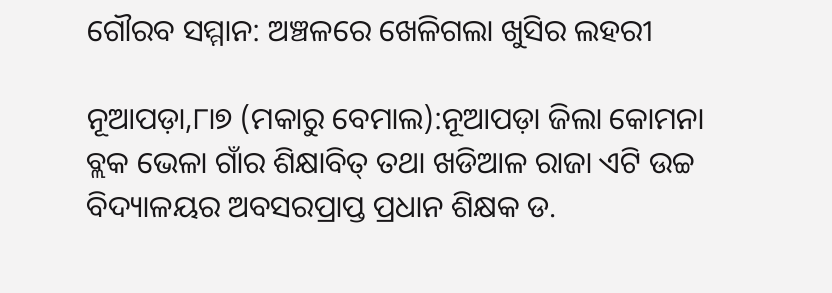ଗୌରବ ସମ୍ମାନ: ଅଞ୍ଚଳରେ ଖେଳିଗଲା ଖୁସିର ଲହରୀ

ନୂଆପଡ଼ା,୮ା୭ (ମକାରୁ ବେମାଲ):ନୂଆପଡ଼ା ଜିଲା କୋମନା ବ୍ଲକ ଭେଳା ଗାଁର ଶିକ୍ଷାବିତ୍‌ ତଥା ଖଡିଆଳ ରାଜା ଏଟି ଉଚ୍ଚ ବିଦ୍ୟାଳୟର ଅବସରପ୍ରାପ୍ତ ପ୍ରଧାନ ଶିକ୍ଷକ ଡ.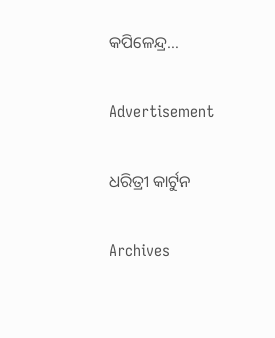କପିଳେନ୍ଦ୍ର…

Advertisement

ଧରିତ୍ରୀ କାର୍ଟୁନ

Archives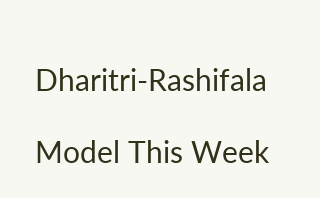Dharitri-Rashifala

Model This Week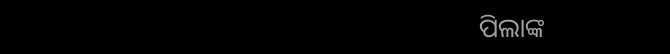ପିଲାଙ୍କ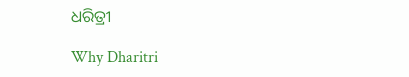ଧରିତ୍ରୀ

Why Dharitri